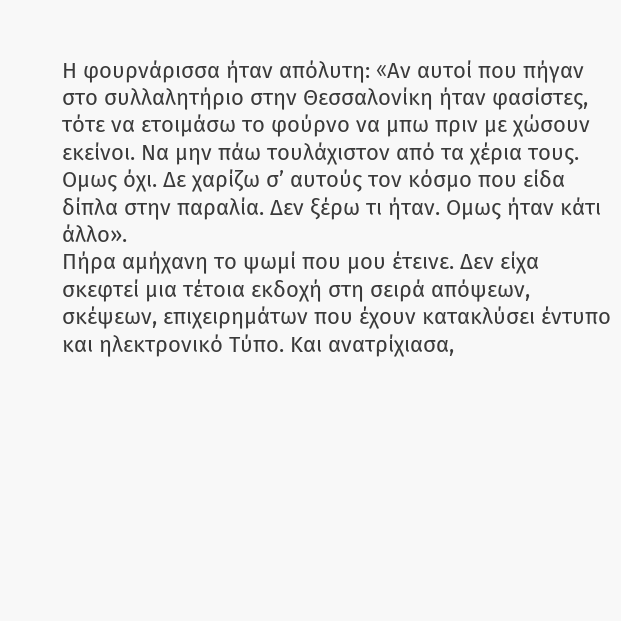Η φουρνάρισσα ήταν απόλυτη: «Aν αυτοί που πήγαν στο συλλαλητήριο στην Θεσσαλονίκη ήταν φασίστες, τότε να ετοιμάσω το φούρνο να μπω πριν με χώσουν εκείνοι. Να μην πάω τουλάχιστον από τα χέρια τους. Ομως όχι. Δε χαρίζω σ’ αυτούς τον κόσμο που είδα δίπλα στην παραλία. Δεν ξέρω τι ήταν. Ομως ήταν κάτι άλλο».
Πήρα αμήχανη το ψωμί που μου έτεινε. Δεν είχα σκεφτεί μια τέτοια εκδοχή στη σειρά απόψεων, σκέψεων, επιχειρημάτων που έχουν κατακλύσει έντυπο και ηλεκτρονικό Τύπο. Και ανατρίχιασα,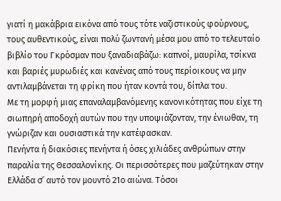γιατί η μακάβρια εικόνα από τους τότε ναζιστικούς φούρνους, τους αυθεντικούς, είναι πολύ ζωντανή μέσα μου από το τελευταίο βιβλίο του Γκρόσμαν που ξαναδιαβάζω: καπνοί, μαυρίλα, τσίκνα και βαριές μυρωδιές και κανένας από τους περίοικους να μην αντιλαμβάνεται τη φρίκη που ήταν κοντά του, δίπλα του.
Με τη μορφή μιας επαναλαμβανόμενης κανονικότητας που είχε τη σιωπηρή αποδοχή αυτών που την υποψιάζονταν, την ένιωθαν, τη γνώριζαν και ουσιαστικά την κατέφασκαν.
Πενήντα ή διακόσιες πενήντα ή όσες χιλιάδες ανθρώπων στην παραλία της Θεσσαλονίκης. Οι περισσότερες που μαζεύτηκαν στην Ελλάδα σ’ αυτό τον μουντό 21ο αιώνα. Τόσοι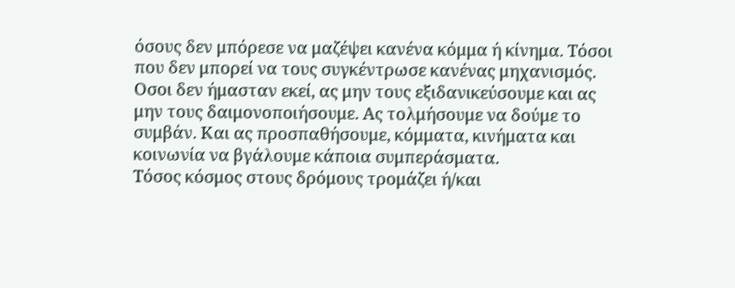όσους δεν μπόρεσε να μαζέψει κανένα κόμμα ή κίνημα. Τόσοι που δεν μπορεί να τους συγκέντρωσε κανένας μηχανισμός.
Οσοι δεν ήμασταν εκεί, ας μην τους εξιδανικεύσουμε και ας μην τους δαιμονοποιήσουμε. Ας τολμήσουμε να δούμε το συμβάν. Και ας προσπαθήσουμε, κόμματα, κινήματα και κοινωνία να βγάλουμε κάποια συμπεράσματα.
Τόσος κόσμος στους δρόμους τρομάζει ή/και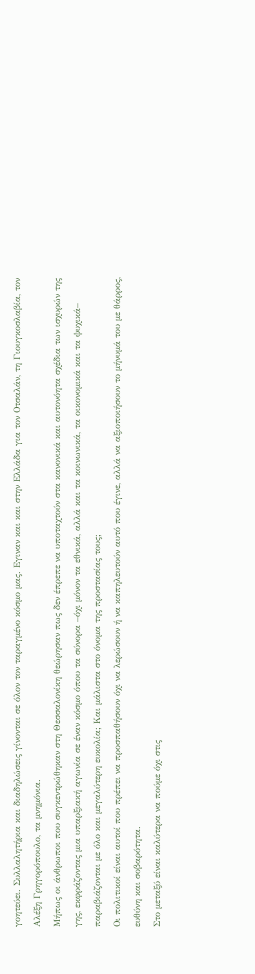γοητεύει. Συλλαλητήρια και διαδηλώσεις γίνονται σε όλον τον ταραγμένο κόσμο μας. Eγιναν και και στην Ελλάδα για τον Οτσαλάν, τη Γιουγκοσλαβία, τον Αλέξη Γρηγορόπουλο, τα μνημόνια.
Μήπως οι άνθρωποι που συγκεντρώθηκαν στη Θεσσαλονίκη θεώρησαν πως δεν έπρεπε να υποταχτούν στα κανονικά και αυτονόητα σχέδια των ισχυρών της γης, εκφράζοντας μια υπαρξιακή αγωνία σε έναν κόσμο όπου τα σύνορα –όχι μόνον τα εθνικά, αλλά και τα κοινωνικά, τα οικονομικά και τα ψυχικά– παραβιάζονται με όλο και μεγαλύτερη ευκολία; Και μάλιστα στο όνομα της προστασίας τους;
Οι πολιτικοί είναι αυτοί που πρέπει να προσπαθήσουν όχι να λερώσουν ή να καπηλευτούν αυτό που έγινε, αλλά να αξιοποιήσουν το μήνυμά του με θάρρος, ευθύνη και σοβαρότητα.
Στο μεταξύ είναι καλύτερα να πούμε όχι στις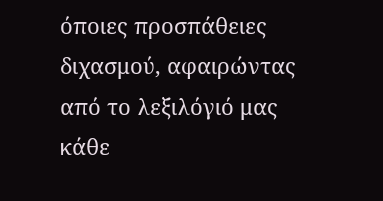όποιες προσπάθειες διχασμού, αφαιρώντας από το λεξιλόγιό μας κάθε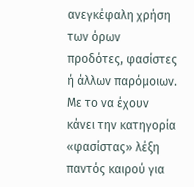ανεγκέφαλη χρήση των όρων προδότες, φασίστες ή άλλων παρόμοιων.
Με το να έχουν κάνει την κατηγορία «φασίστας» λέξη παντός καιρού για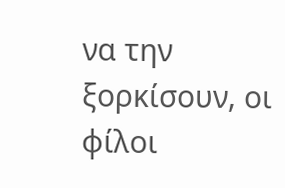να την ξορκίσουν, οι φίλοι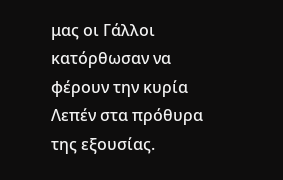μας οι Γάλλοι κατόρθωσαν να φέρουν την κυρία Λεπέν στα πρόθυρα της εξουσίας.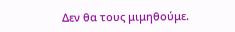Δεν θα τους μιμηθούμε.